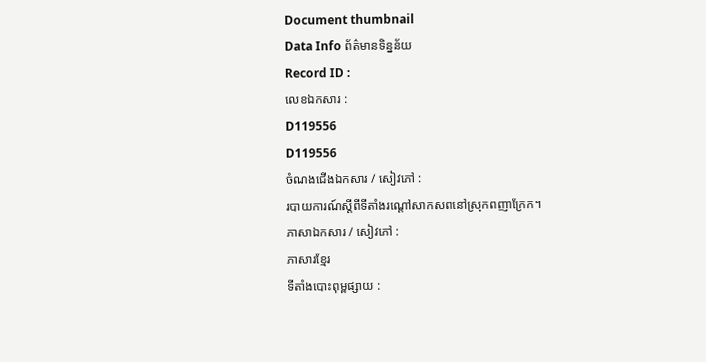Document thumbnail
Data Info ព័ត៌មានទិន្នន័យ
Record ID :
លេខឯកសារ :
D119556
D119556
ចំណងជើងឯកសារ / សៀវភៅ :
របាយការណ៍ស្តីពីទីតាំងរណ្តៅសាកសពនៅស្រុកពញាក្រែក។
ភាសាឯកសារ / សៀវភៅ :
ភាសារខ្មែរ
ទីតាំងបោះពុម្ពផ្សាយ :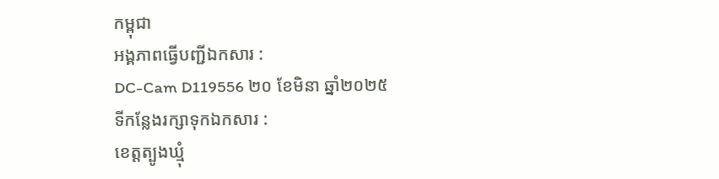កម្ពុជា
អង្គភាពធ្វើបញ្ជីឯកសារ :
DC-Cam D119556 ២០ ខែមិនា ឆ្នាំ២០២៥
ទីកន្លែងរក្សាទុកឯកសារ :
ខេត្តត្បូងឃ្មុំ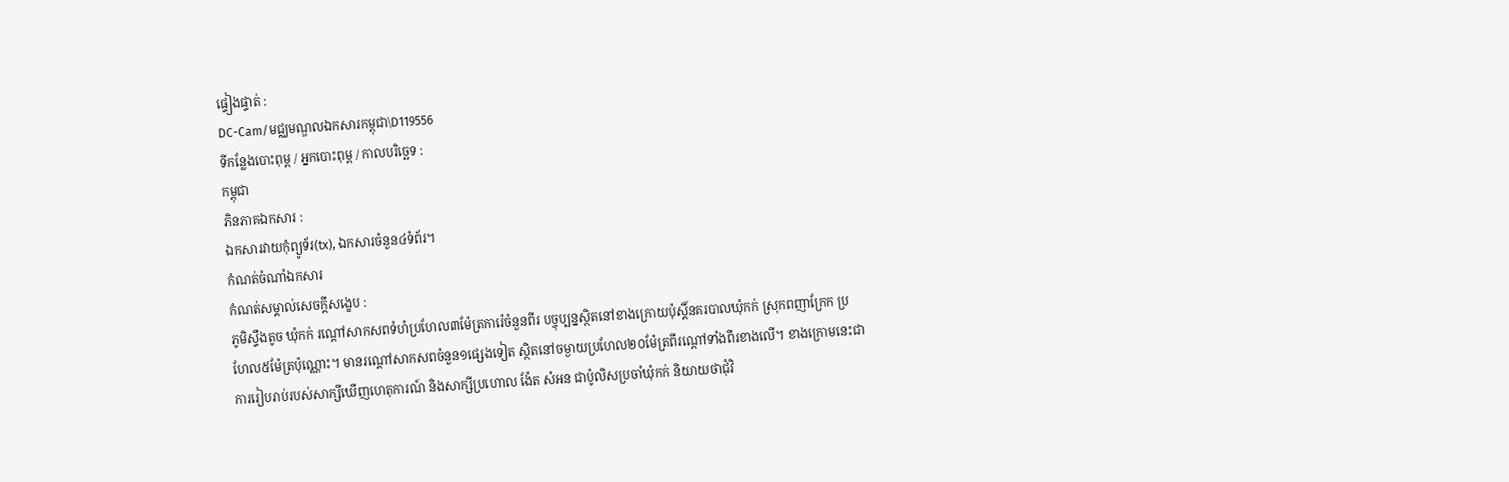ផ្ទៀងផ្ទាត់ :
DC-Cam/មជ្ឈមណ្ឌលឯកសារកម្ពុជា\D119556
ទីកន្លែងបោះពុម្ព / អ្នកបោះពុម្ព / កាលបរិច្ឆេទ :
កម្ពុជា
ភិនភាគឯកសារ :
ឯកសារវាយកំុព្យូទ័រ(tx), ឯកសារចំនួន៤ទំព័រ។
កំណត់ចំណាំឯកសារ
កំណត់សម្គាល់សេចក្ដីសង្ខេប :
ភូមិស្ទឹងតូច ឃុំកក់ រណ្តៅសាកសពទំហំប្រហែល៣ម៉ែត្រការ៉េចំនួនពីរ បច្ចុប្បន្នស្ថិតនៅខាងក្រោយប៉ុស្តិ៍នគរបាលឃុំកក់ ស្រុកពញាក្រែក ប្រហែល៥ម៉ែត្រប៉ុណ្ណោះ។ មានរណ្តៅសាកសពចំនួន១ផ្សេងទៀត ស្ថិតនៅចម្ងាយប្រហែល២០ម៉ែត្រពីរណ្តៅទាំងពីរខាងលើ។ ខាងក្រោមនេះជាការរៀបរាប់របស់សាក្សីឃើញហេតុការណ៍ និងសាក្សីប្រហោល ង៉ែត សំអន ជាប៉ូលិសប្រចាំឃុំកក់ និយាយថាជុំវិ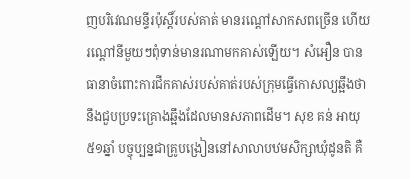ញបរិវេណមន្ទីរប៉ុស្តិ៍របស់គាត់ មានរណ្តៅសាកសពច្រើន ហើយរណ្តៅនីមួយៗពុំទាន់មានរណាមកគាស់ឡើយ។ សំអឿន បានធានាចំពោះការជីកគាស់របស់គាត់របស់ក្រុមធ្វើកោសល្យឆ្អឹងថានឹងជួបប្រទះគ្រោងឆ្អឹងដែលមានសភាពដើម។ សុខ គន់ អាយុ៥១ឆ្នាំ បច្ចុប្បន្នជាគ្រូបង្រៀននៅសាលាបឋមសិក្សាឃុំដូនតិ គឺ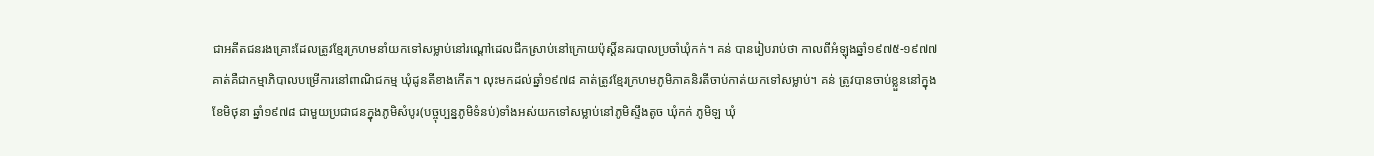ជាអតីតជនរងគ្រោះដែលត្រូវខ្មែរក្រហមនាំយកទៅសម្លាប់នៅរណ្តៅដេលជីកស្រាប់នៅក្រោយប៉ុស្តិ៍នគរបាលប្រចាំឃុំកក់។ គន់ បានរៀបរាប់ថា កាលពីអំឡុងឆ្នាំ១៩៧៥-១៩៧៧ គាត់គឺជាកម្មាភិបាលបម្រើការនៅពាណិជកម្ម ឃុំដូនតីខាងកើត។ លុះមកដល់ឆ្នាំ១៩៧៨ គាត់ត្រូវខ្មែរក្រហមភូមិភាគនិរតីចាប់កាត់យកទៅសម្លាប់។ គន់ ត្រូវបានចាប់ខ្លួននៅក្នុងខែមិថុនា ឆ្នាំ១៩៧៨ ជាមួយប្រជាជនក្នុងភូមិសំបូរ(បច្ចុប្បន្នភូមិទំនប់)ទាំងអស់យកទៅសម្លាប់នៅភូមិស្ទឹងតូច ឃុំកក់ ភូមិឡ ឃុំ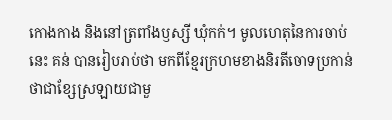កោងកាង និងនៅត្រពាំងឫស្សី ឃុំកក់។ មូលហេតុនៃការចាប់នេះ គន់ បានរៀបរាប់ថា មកពីខ្មែរក្រហមខាងនិរតីចោទប្រកាន់ថាជាខ្សែស្រឡាយជាមួ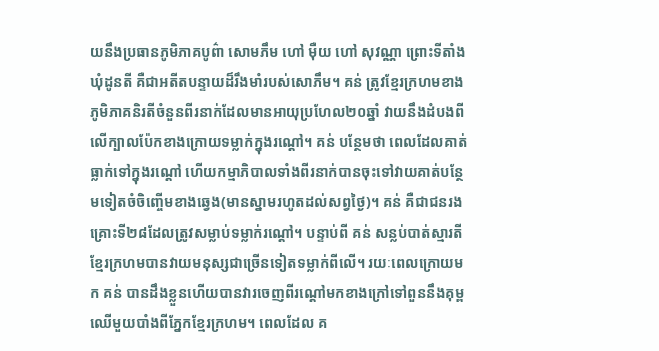យនឹងប្រធានភូមិភាគបូព៌ា សោមភឹម ហៅ ម៉ឺយ ហៅ សុវណ្ណា ព្រោះទីតាំងឃុំដូនតី គឺជាអតីតបន្ទាយដ៏រឹងមាំរបស់សោភឹម។ គន់ ត្រូវខ្មែរក្រហមខាងភូមិភាគនិរតីចំនួនពីរនាក់ដែលមានអាយុប្រហែល២០ឆ្នាំ វាយនឹងដំបងពីលើក្បាលប៉ែកខាងក្រោយទម្លាក់ក្នុងរណ្តៅ។ គន់ បន្ថែមថា ពេលដែលគាត់ធ្លាក់ទៅក្នុងរណ្តៅ ហើយកម្មាភិបាលទាំងពីរនាក់បានចុះទៅវាយគាត់បន្ថែមទៀតចំចិញ្ចើមខាងឆ្វេង(មានស្នាមរហូតដល់សព្វថ្ងៃ)។ គន់ គឺជាជនរងគ្រោះទី២៨ដែលត្រូវសម្លាប់ទម្លាក់រណ្តៅ។ បន្ទាប់ពី គន់ សន្លប់បាត់ស្មារតីខ្មែរក្រហមបានវាយមនុស្សជាច្រើនទៀតទម្លាក់ពីលើ។ រយៈពេលក្រោយមក គន់ បានដឹងខ្លួនហើយបានវារចេញពីរណ្តៅមកខាងក្រៅទៅពួននឹងគុម្ពឈើមួយបាំងពីភ្នែកខ្មែរក្រហម។ ពេលដែល គ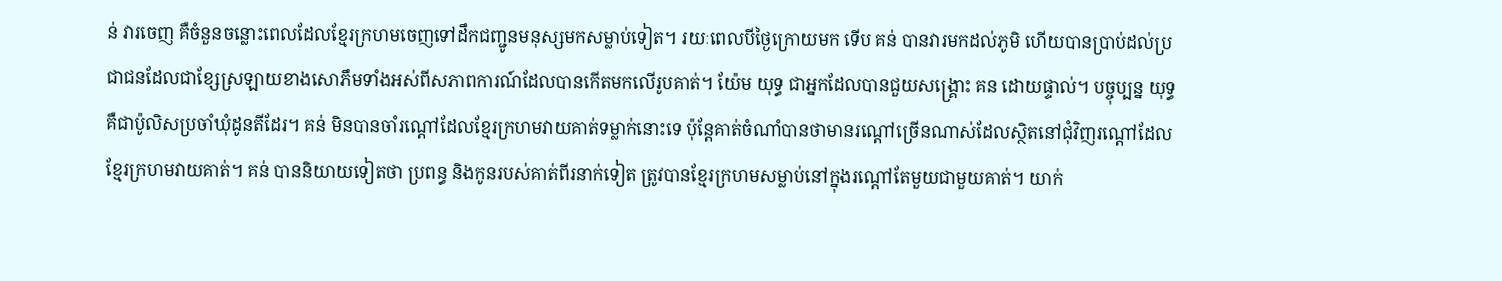ន់ វារចេញ គឺចំនួនចន្លោះពេលដែលខ្មែរក្រហមចេញទៅដឹកជញ្ជូនមនុស្សមកសម្លាប់ទៀត។ រយៈពេលបីថ្ងៃក្រោយមក ទើប គន់ បានវារមកដល់ភូមិ ហើយបានប្រាប់ដល់ប្រជាជនដែលជាខ្សែស្រឡាយខាងសោភឹមទាំងអស់ពីសភាពការណ៍ដែលបានកើតមកលើរូបគាត់។ យ៉ែម យុទ្ធ ជាអ្នកដែលបានជួយសង្គ្រោះ គន ដោយផ្ទាល់។ បច្ចុប្បន្ន យុទ្ធ គឺជាប៉ូលិសប្រចាំឃុំដូនតីដែរ។ គន់ មិនបានចាំរណ្តៅដែលខ្មែរក្រហមវាយគាត់ទម្លាក់នោះទេ ប៉ុន្តែគាត់ចំណាំបានថាមានរណ្តៅច្រើនណាស់ដែលស្ថិតនៅជុំវិញរណ្តៅដែលខ្មែរក្រហមវាយគាត់។ គន់ បាននិយាយទៀតថា ប្រពន្ធ និងកូនរបស់គាត់ពីរនាក់ទៀត ត្រូវបានខ្មែរក្រហមសម្លាប់នៅក្នុងរណ្តៅតែមួយជាមួយគាត់។ យាក់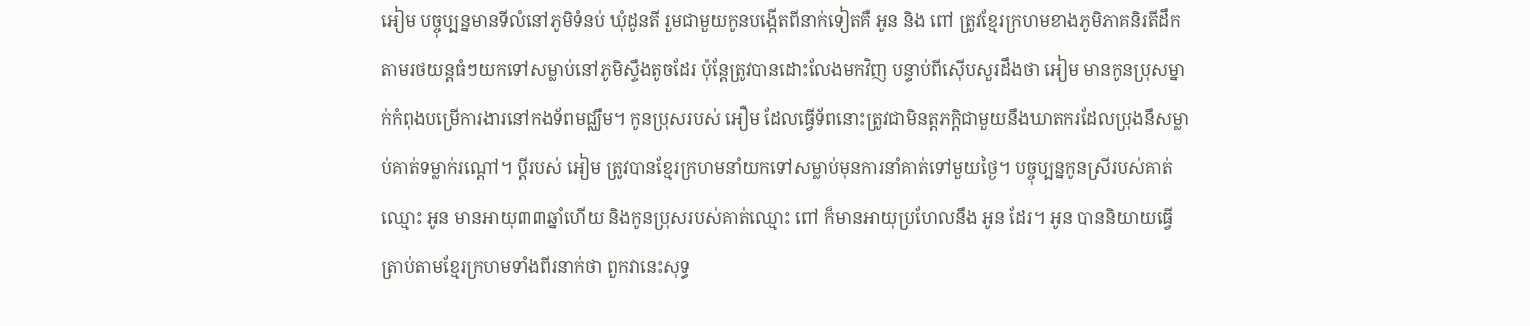អៀម បច្ចុប្បន្នមានទីលំនៅភូមិទំនប់ ឃុំដូនតី រួមជាមួយកូនបង្កើតពីនាក់ទៀតគឺ អូន និង ពៅ ត្រូវខ្មែរក្រហមខាងភូមិភាគនិរតីដឹកតាមរថយន្តធំៗយកទៅសម្លាប់នៅភូមិស្ទឹងតូចដែរ ប៉ុន្តែត្រូវបានដោះលែងមកវិញ បន្ទាប់ពីស៊ើបសួរដឹងថា អៀម មានកូនប្រុសម្នាក់កំពុងបម្រើការងារនៅកងទ័ពមជ្ឈឹម។ កូនប្រុសរបស់ អឿម ដែលធ្វើទ័ពនោះត្រូវជាមិនត្តភក្តិជាមួយនឹងឃាតករដែលប្រុងនឹសម្លាប់គាត់ទម្លាក់រណ្តៅ។ ប្តីរបស់ អៀម ត្រូវបានខ្មែរក្រហមនាំយកទៅសម្លាប់មុនការនាំគាត់ទៅមួយថ្ងៃ។ បច្ចុប្បន្នកូនស្រីរបស់គាត់ឈ្មោះ អូន មានអាយុ៣៣ឆ្នាំហើយ និងកូនប្រុសរបស់គាត់ឈ្មោះ ពៅ ក៏មានអាយុប្រហែលនឹង អូន ដែរ។ អូន បាននិយាយធ្វើត្រាប់តាមខ្មែរក្រហមទាំងពីរនាក់ថា ពួកវានេះសុទ្ធ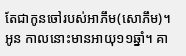តែជាកូនចៅរបស់អាភឹម(សោភឹម)។ អូន កាលនោះមានអាយុ១១ឆ្នាំ។ គា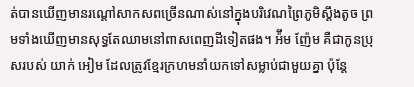ត់បានឃើញមានរណ្តៅសាកសពច្រើនណាស់នៅក្នុងបរិវេណព្រៃភូមិស្តឹងតូច ព្រមទាំងឃើញមានសុទ្ធតែឈាមនៅពាសពេញដីទៀតផង។ អ៉ឹម ញ៉ែម គឺជាកូនប្រុសរបស់ យាក់ អៀម ដែលត្រូវខ្មែរក្រហមនាំយកទៅសម្លាប់ជាមួយគ្នា ប៉ុន្តែ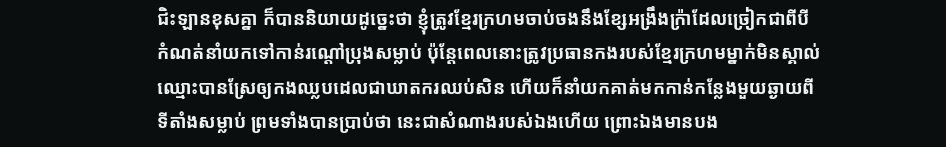ជិះឡានខុសគ្នា ក៏បាននិយាយដូច្នេះថា ខ្ញុំត្រូវខ្មែរក្រហមចាប់ចងនឹងខ្សែអង្រឹងក្រ៉ាដែលច្រៀកជាពីបីកំណត់នាំយកទៅកាន់រណ្តៅប្រុងសម្លាប់ ប៉ុន្តែពេលនោះត្រូវប្រធានកងរបស់ខ្មែរក្រហមម្នាក់មិនស្គាល់ឈ្មោះបានស្រែឲ្យកងឈ្លបដេលជាឃាតករឈប់សិន ហើយក៏នាំយកគាត់មកកាន់កន្លែងមួយឆ្ងាយពីទីតាំងសម្លាប់ ព្រមទាំងបានប្រាប់ថា នេះជាសំណាងរបស់ឯងហើយ ព្រោះឯងមានបង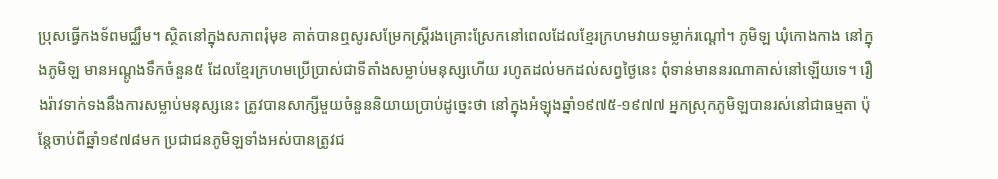ប្រុសធ្វើកងទ័ពមជ្ឈឹម។ ស្ថិតនៅក្នុងសភាពរុំមុខ គាត់បានឮសូរសម្រែកស្រ្តីរងគ្រោះស្រែកនៅពេលដែលខ្មែរក្រហមវាយទម្លាក់រណ្តៅ។ ភូមិឡ ឃុំកោងកាង នៅក្នុងភូមិឡ មានអណ្តូងទឹកចំនួន៥ ដែលខ្មែរក្រហមប្រើប្រាស់ជាទីតាំងសម្លាប់មនុស្សហើយ រហូតដល់មកដល់សព្វថ្ងៃនេះ ពុំទាន់មាននរណាគាស់នៅឡើយទេ។ រឿងរ៉ាវទាក់ទងនឹងការសម្លាប់មនុស្សនេះ ត្រូវបានសាក្សីមួយចំនួននិយាយប្រាប់ដូច្នេះថា នៅក្នុងអំឡុងឆ្នាំ១៩៧៥-១៩៧៧ អ្នកស្រុកភូមិឡបានរស់នៅជាធម្មតា ប៉ុន្តែចាប់ពីឆ្នាំ១៩៧៨មក ប្រជាជនភូមិឡទាំងអស់បានត្រូវជ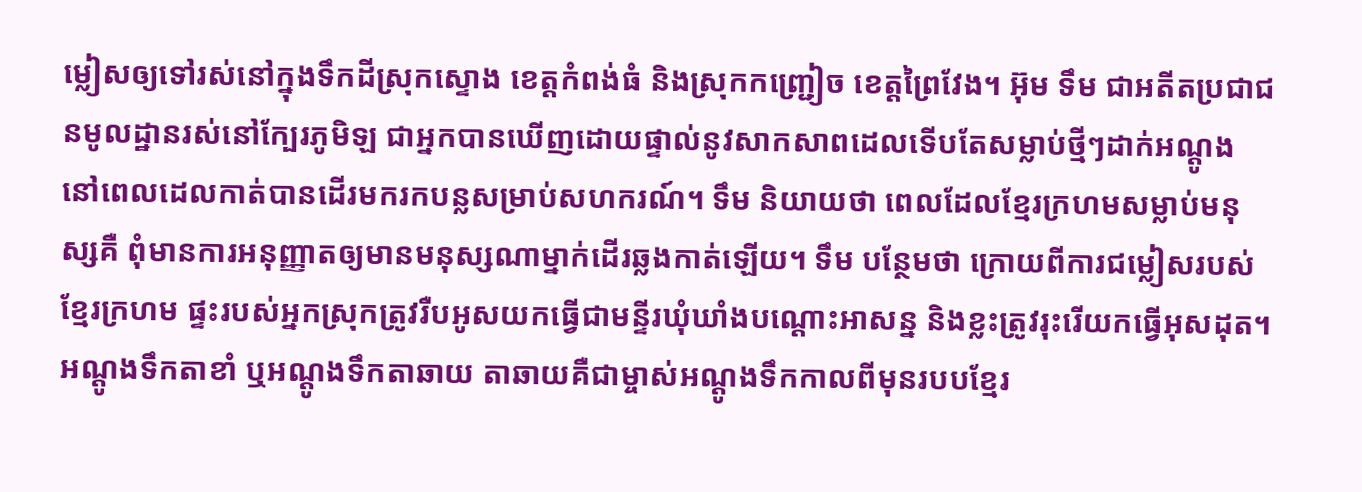ម្លៀសឲ្យទៅរស់នៅក្នុងទឹកដីស្រុកស្ទោង ខេត្តកំពង់ធំ និងស្រុកកញ្ជ្រៀច ខេត្តព្រៃវែង។ អ៊ុម ទឹម ជាអតីតប្រជាជនមូលដ្ឋានរស់នៅក្បែរភូមិឡ ជាអ្នកបានឃើញដោយផ្ទាល់នូវសាកសាពដេលទើបតែសម្លាប់ថ្មីៗដាក់អណ្តូង នៅពេលដេលកាត់បានដើរមករកបន្លសម្រាប់សហករណ៍។ ទឹម និយាយថា ពេលដែលខ្មែរក្រហមសម្លាប់មនុស្សគឺ ពុំមានការអនុញ្ញាតឲ្យមានមនុស្សណាម្នាក់ដើរឆ្លងកាត់ឡើយ។ ទឹម បន្ថែមថា ក្រោយពីការជម្លៀសរបស់ខ្មែរក្រហម ផ្ទះរបស់អ្នកស្រុកត្រូវរឺបអូសយកធ្វើជាមន្ទីរឃុំឃាំងបណ្តោះអាសន្ន និងខ្លះត្រូវរុះរើយកធ្វើអុសដុត។ អណ្តូងទឹកតាខាំ ឬអណ្តូងទឹកតាឆាយ តាឆាយគឺជាម្ចាស់អណ្តូងទឹកកាលពីមុនរបបខ្មែរ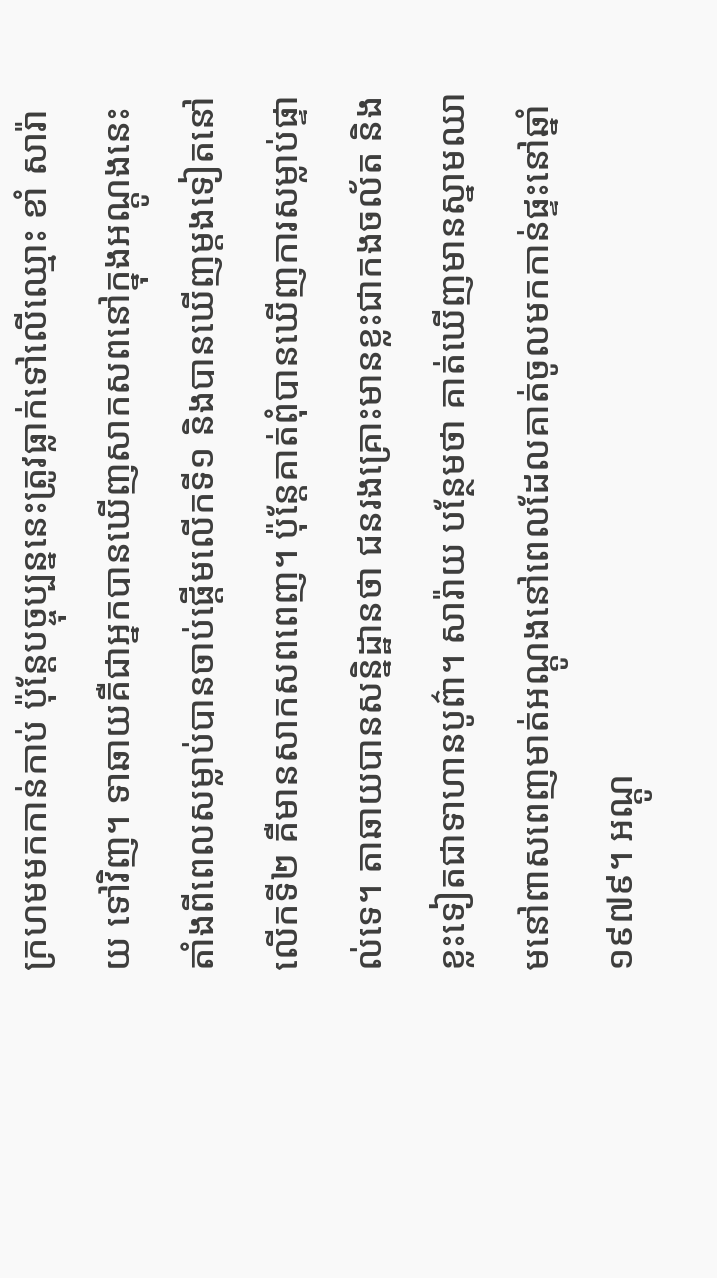ក្រហមមកកាន់កាប់ ប៉ុន្តែបច្ចុប្បន្ននេះត្រូវធ្លាក់ទៅលើឈ្មោះ ខាំ សារ៉ាយ ទៅវិញ។ ទាឆាយគឺជាអ្នកបានឃើញសាកសពនៅក្នុងអណ្តូងនេះតាំងពីពេលសម្លាប់បានចាប់ផ្តើមលើកទី១ និងបានឃើញម្តងទៀតនៅលើកទី២ គឺមានសាកសពពេញ។ ប៉ុន្តែគាត់ពុំបានឃើញការសម្លាប់ផ្ទាល់ទេ។ តាឆាយបានសន្និដ្ឋានថា ជនរងគ្រោះមានខ្លះជាកងចល័ត និងខ្លះទៀតជាទាហានបូព៌ា។ សារ៉ាយ បន្ថែមថា គាត់ឃើញមានស្នាមឈាមនៅពាសពេញមាត់អណ្តូងនៅពេលដែលគាត់ចូលមកកាន់ផ្ទះនៅឆ្នាំ១៩៧៩។ អណ្តូ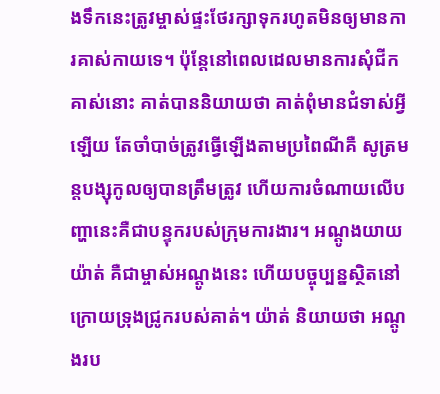ងទឹកនេះត្រូវម្ចាស់ផ្ទះថែរក្សាទុករហូតមិនឲ្យមានការគាស់កាយទេ។ ប៉ុន្តែនៅពេលដេលមានការសុំជីកគាស់នោះ គាត់បាននិយាយថា គាត់ពុំមានជំទាស់អ្វីឡើយ តែចាំបាច់ត្រូវធ្វើឡើងតាមប្រពៃណីគឺ សូត្រមន្តបង្សុកូលឲ្យបានត្រឹមត្រូវ ហើយការចំណាយលើបញ្ហានេះគឺជាបន្ទុករបស់ក្រុមការងារ។ អណ្តូងយាយ យ៉ាត់ គឺជាម្ចាស់អណ្តូងនេះ ហើយបច្ចុប្បន្នស្ថិតនៅក្រោយទ្រុងជ្រូករបស់គាត់។ យ៉ាត់ និយាយថា អណ្តូងរប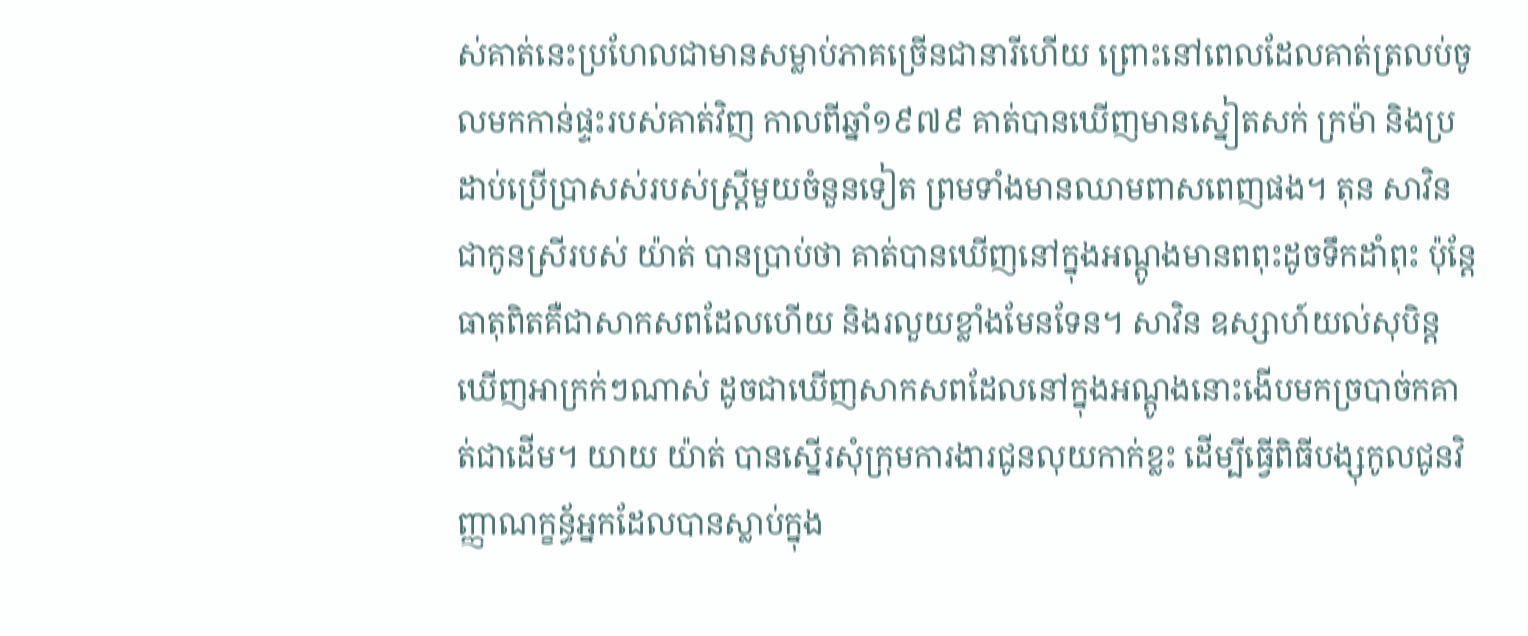ស់គាត់នេះប្រហែលជាមានសម្លាប់ភាគច្រើនជានារីហើយ ព្រោះនៅពេលដែលគាត់ត្រលប់ចូលមកកាន់ផ្ទះរបស់គាត់វិញ កាលពីឆ្នាំ១៩៧៩ គាត់បានឃើញមានស្នៀតសក់ ក្រម៉ា និងប្រដាប់ប្រើប្រាសស់របស់ស្រ្តីមួយចំនួនទៀត ព្រមទាំងមានឈាមពាសពេញផង។ តុន សាវិន ជាកូនស្រីរបស់ យ៉ាត់ បានប្រាប់ថា គាត់បានឃើញនៅក្នុងអណ្តូងមានពពុះដូចទឹកដាំពុះ ប៉ុន្តែធាតុពិតគឺជាសាកសពដែលហើយ និងរលួយខ្លាំងមែនទែន។ សាវិន ឧស្សាហ៍យល់សុបិន្តឃើញអាក្រក់ៗណាស់ ដូចជាឃើញសាកសពដែលនៅក្នុងអណ្តូងនោះងើបមកច្របាច់កគាត់ជាដើម។ យាយ យ៉ាត់ បានស្នើរសុំក្រុមការងារជូនលុយកាក់ខ្លះ ដើម្បីធ្វើពិធីបង្សុកូលជូនវិញ្ញាណក្ខន្ធ័អ្នកដែលបានស្លាប់ក្នុង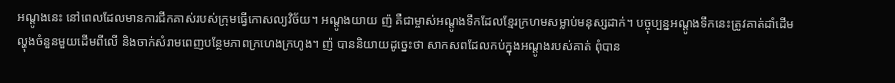អណ្តូងនេះ នៅពេលដែលមានការជីកគាស់របស់ក្រុមធ្វើកោសល្យវិច័យ។ អណ្តូងយាយ ញ៉ គឺជាម្ចាស់អណ្តូងទឹកដែលខ្មែរក្រហមសម្លាប់មនុស្សដាក់។ បច្ចុប្បន្នអណ្តូងទឹកនេះត្រូវគាត់ដាំដើមល្ហុងចំនួនមួយដើមពីលើ និងចាក់សំរាមពេញបន្ថែមភាពក្រហេងក្រហូង។ ញ៉ បាននិយាយដូច្នេះថា សាកសពដែលកប់ក្នុងអណ្តូងរបស់គាត់ ពុំបាន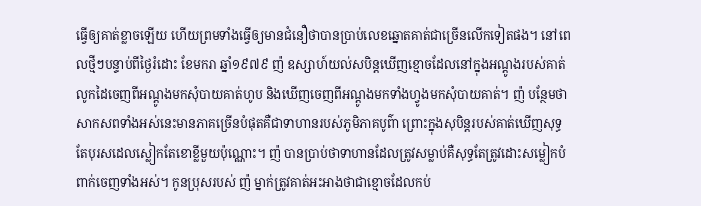ធ្វើឲ្យគាត់ខ្លាចឡើយ ហើយព្រមទាំងធ្វើឲ្យមានជំនឿថាបានប្រាប់លេខឆ្នោតគាត់ជាច្រើនលើកទៀតផង។ នៅពេលថ្មីៗបន្ទាប់ពីថ្ងៃរំដោះ ខែមករា ឆ្នាំ១៩៧៩ ញ៉ ឧស្សាហ៍យល់សបិន្តឃើញខ្មោចដែលនៅក្នុងអណ្តូងរបស់គាត់លូកដៃចេញពីអណ្តូងមកសុំបាយគាត់ហូប និងឃើញចេញពីអណ្តូងមកទាំងហ្វូងមកសុំបាយគាត់។ ញ៉ បន្ថែមថា សាកសពទាំងអស់នេះមានភាគច្រើនបំផុតគឺជាទាហានរបស់ភូមិភាគបូព៌ា ព្រោះក្នុងសុបិន្តរបស់គាត់ឃើញសុទ្ធតែបុរសដេលស្លៀកតែខោខ្លីមួយប៉ុណ្ណោះ។ ញ៉ បានប្រាប់ថាទាហានដែលត្រូវសម្លាប់គឺសុទ្ធតែត្រូវដោះសម្លៀកបំពាក់ចេញទាំងអស់។ កូនប្រុសរបស់ ញ៉ ម្នាក់ត្រូវគាត់អះអាងថាជាខ្មោចដែលកប់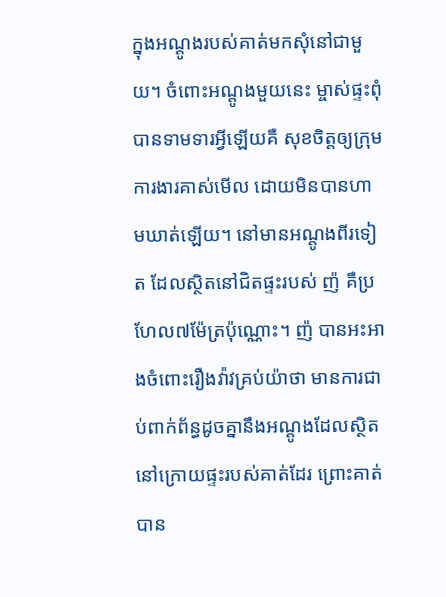ក្នុងអណ្តូងរបស់គាត់មកសុំនៅជាមួយ។ ចំពោះអណ្តូងមួយនេះ ម្ចាស់ផ្ទះពុំបានទាមទារអ្វីឡើយគឺ សុខចិត្តឲ្យក្រុមការងារគាស់មើល ដោយមិនបានហាមឃាត់ឡើយ។ នៅមានអណ្តូងពីរទៀត ដែលស្ថិតនៅជិតផ្ទះរបស់ ញ៉ គឺប្រហែល៧ម៉ែត្រប៉ុណ្ណោះ។ ញ៉ បានអះអាងចំពោះរឿងវ៉ាវគ្រប់យ៉ាថា មានការជាប់ពាក់ព័ន្ធដូចគ្នានឹងអណ្តូងដែលស្ថិតនៅក្រោយផ្ទះរបស់គាត់ដែរ ព្រោះគាត់បាន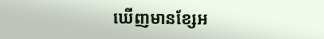ឃើញមានខ្សែអ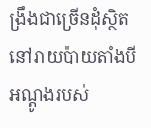ង្រឹងជាច្រើនដុំស្ថិតនៅរាយប៉ាយតាំងបីអណ្តូងរបស់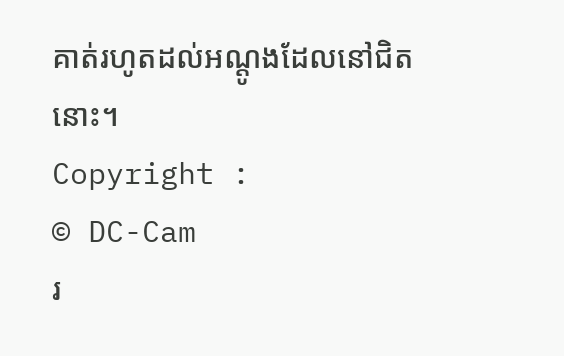គាត់រហូតដល់អណ្តូងដែលនៅជិតនោះ។
Copyright :
© DC-Cam
រ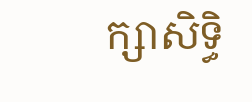ក្សាសិទ្ធិ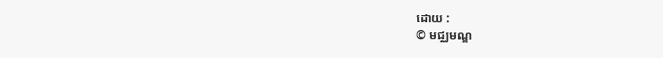ដោយ :
© មជ្ឈមណ្ឌ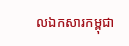លឯកសារកម្ពុជា